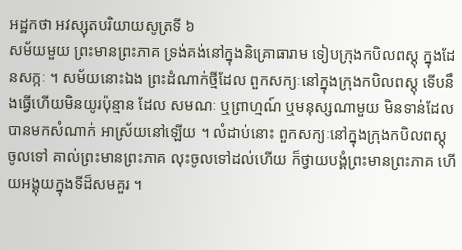អដ្ឋកថា អវស្សុតបរិយាយសូត្រទី ៦
សម័យមួយ ព្រះមានព្រះភាគ ទ្រង់គង់នៅក្នុងនិគ្រោធារាម ទៀបក្រុងកបិលពស្តុ ក្នុងដែនសក្កៈ ។ សម័យនោះឯង ព្រះដំណាក់ថ្មីដែល ពួកសក្យៈនៅក្នុងក្រុងកបិលពស្តុ ទើបនឹងធ្វើហើយមិនយូរប៉ុន្មាន ដែល សមណៈ ឬព្រាហ្មណ៍ ឬមនុស្សណាមួយ មិនទាន់ដែលបានមកសំណាក់ អាស្រ័យនៅឡើយ ។ លំដាប់នោះ ពួកសក្យៈនៅក្នុងក្រុងកបិលពស្តុ ចូលទៅ គាល់ព្រះមានព្រះភាគ លុះចូលទៅដល់ហើយ ក៏ថ្វាយបង្គំព្រះមានព្រះភាគ ហើយអង្គុយក្នុងទីដ៏សមគួរ ។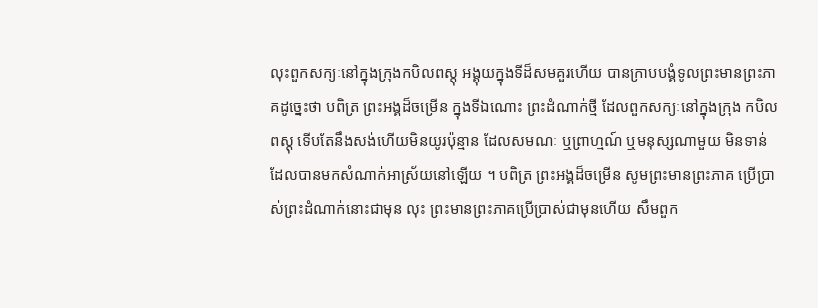លុះពួកសក្យៈនៅក្នុងក្រុងកបិលពស្តុ អង្គុយក្នុងទីដ៏សមគួរហើយ បានក្រាបបង្គំទូលព្រះមានព្រះភាគដូច្នេះថា បពិត្រ ព្រះអង្គដ៏ចម្រើន ក្នុងទីឯណោះ ព្រះដំណាក់ថ្មី ដែលពួកសក្យៈនៅក្នុងក្រុង កបិលពស្តុ ទើបតែនឹងសង់ហើយមិនយូរប៉ុន្មាន ដែលសមណៈ ឬព្រាហ្មណ៍ ឬមនុស្សណាមួយ មិនទាន់ដែលបានមកសំណាក់អាស្រ័យនៅឡើយ ។ បពិត្រ ព្រះអង្គដ៏ចម្រើន សូមព្រះមានព្រះភាគ ប្រើប្រាស់ព្រះដំណាក់នោះជាមុន លុះ ព្រះមានព្រះភាគប្រើប្រាស់ជាមុនហើយ សឹមពួក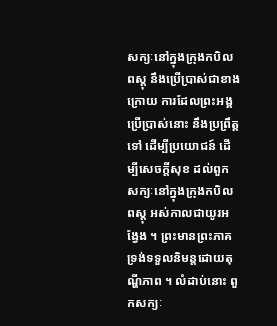សក្យៈនៅក្នុងក្រុងកបិលពស្តុ នឹងប្រើប្រាស់ជាខាងក្រោយ ការដែលព្រះអង្គប្រើប្រាស់នោះ នឹងប្រព្រឹត្តទៅ ដើម្បីប្រយោជន៍ ដើម្បីសេចក្តីសុខ ដល់ពួកសក្យៈនៅក្នុងក្រុងកបិលពស្តុ អស់កាលជាយូរអង្វែង ។ ព្រះមានព្រះភាគ ទ្រង់ទទួលនិមន្តដោយតុណ្ហីភាព ។ លំដាប់នោះ ពួកសក្យៈ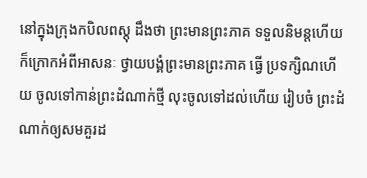នៅក្នុងក្រុងកបិលពស្តុ ដឹងថា ព្រះមានព្រះភាគ ទទួលនិមន្តហើយ ក៏ក្រោកអំពីអាសនៈ ថ្វាយបង្គំព្រះមានព្រះភាគ ធ្វើ ប្រទក្សិណហើយ ចូលទៅកាន់ព្រះដំណាក់ថ្មី លុះចូលទៅដល់ហើយ រៀបចំ ព្រះដំណាក់ឲ្យសមគួរដ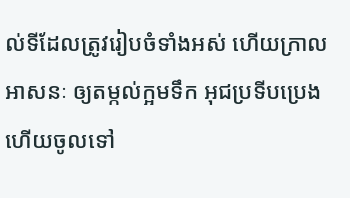ល់ទីដែលត្រូវរៀបចំទាំងអស់ ហើយក្រាលអាសនៈ ឲ្យតម្កល់ក្អមទឹក អុជប្រទីបប្រេង ហើយចូលទៅ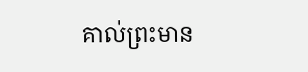គាល់ព្រះមាន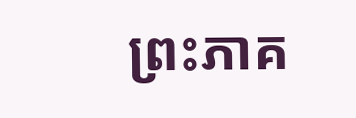ព្រះភាគ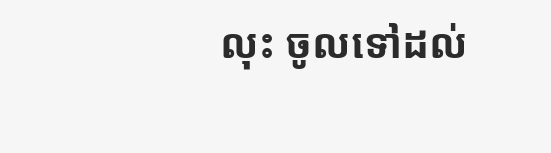លុះ ចូលទៅដល់